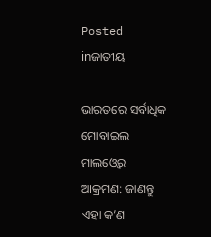Posted inଜାତୀୟ

ଭାରତରେ ସର୍ବାଧିକ ମୋବାଇଲ ମାଲଓ୍ବେର ଆକ୍ରମଣ: ଜାଣନ୍ତୁ ଏହା କ’ଣ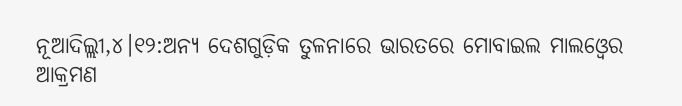ନୂଆଦିଲ୍ଲୀ,୪।୧୨:ଅନ୍ୟ ଦେଶଗୁଡ଼ିକ ତୁଳନାରେ ଭାରତରେ ମୋବାଇଲ ମାଲଓ୍ବେର ଆକ୍ରମଣ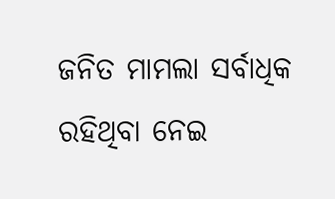ଜନିତ ମାମଲା ସର୍ବାଧିକ ରହିଥିବା ନେଇ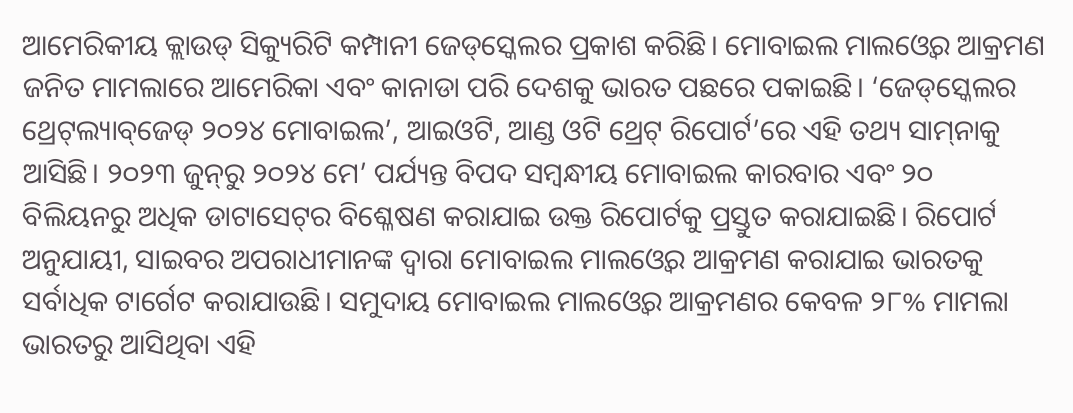ଆମେରିକୀୟ କ୍ଲାଉଡ୍‌ ସିକ୍ୟୁରିଟି କମ୍ପାନୀ ଜେଡ୍‌ସ୍କେଲର ପ୍ରକାଶ କରିଛି। ମୋବାଇଲ ମାଲଓ୍ବେର ଆକ୍ରମଣ ଜନିତ ମାମଲାରେ ଆମେରିକା ଏବଂ କାନାଡା ପରି ଦେଶକୁ ଭାରତ ପଛରେ ପକାଇଛି। ‘ଜେଡ୍‌ସ୍କେଲର ଥ୍ରେଟ୍‌ଲ୍ୟାବ୍‌ଜେଡ୍‌ ୨୦୨୪ ମୋବାଇଲ’, ଆଇଓଟି, ଆଣ୍ଡ ଓଟି ଥ୍ରେଟ୍‌ ରିପୋର୍ଟ’ରେ ଏହି ତଥ୍ୟ ସାମ୍‌ନାକୁ ଆସିଛି। ୨୦୨୩ ଜୁନ୍‌ରୁ ୨୦୨୪ ମେ’ ପର୍ଯ୍ୟନ୍ତ ବିପଦ ସମ୍ବନ୍ଧୀୟ ମୋବାଇଲ କାରବାର ଏବଂ ୨୦ ବିଲିୟନରୁ ଅଧିକ ଡାଟାସେଟ୍‌ର ବିଶ୍ଳେଷଣ କରାଯାଇ ଉକ୍ତ ରିପୋର୍ଟକୁ ପ୍ରସ୍ତୁତ କରାଯାଇଛି। ରିପୋର୍ଟ ଅନୁଯାୟୀ, ସାଇବର ଅପରାଧୀମାନଙ୍କ ଦ୍ୱାରା ମୋବାଇଲ ମାଲଓ୍ବେର ଆକ୍ରମଣ କରାଯାଇ ଭାରତକୁ ସର୍ବାଧିକ ଟାର୍ଗେଟ କରାଯାଉଛି। ସମୁଦାୟ ମୋବାଇଲ ମାଲଓ୍ବେର ଆକ୍ରମଣର କେବଳ ୨୮% ମାମଲା ଭାରତରୁ ଆସିଥିବା ଏହି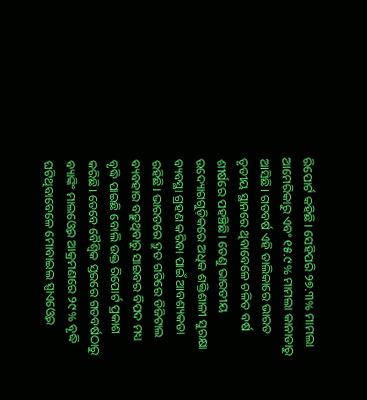ରିପୋର୍ଟ କହିଛି। ସେହିପରି ୨୭.୩% ମାମଲା ଆମେରିକାରୁ ଏବଂ ୧୫.୯% ମାମଲା କାନାଡାରୁ ଆସିଛି। ଗତବର୍ଷ ଏହି ତାଲିକାରେ ଭାରତ ତୃତୀୟ ସ୍ଥାନରେ ଥିବାବେଳେ ଚଳିତ ବର୍ଷ ଶୀର୍ଷରେ ପହଞ୍ଚିଛି। ତେଣୁ ଭାରତୀୟ ଉଦ୍ୟୋଗଗୁଡ଼ିକରେ ଅଧିକ ଶକ୍ତିଶାଳୀ ସୁରକ୍ଷା ବ୍ୟବସ୍ଥା ଗ୍ରହଣ କରିବା ପାଇଁ ଆବଶ୍ୟକତା ରହିଛି। ଭାରତରେ ଦ୍ରୁତ ଗତିରେ ଡିଜିଟାଲ ବ୍ୟବହାର ବଢ଼ୁଥିବାରୁ ସାଇବର ବିପଦ ମଧ୍ୟ ବୃଦ୍ଧି ପାଇଛି ବୋଲି ଉକ୍ତ ରିପୋର୍ଟ ପ୍ରକାଶ କରିଛି। ତେବେ ବୈଶ୍ୱିକ ସ୍ତରରେ ଗତବର୍ଷଠାରୁ ବ୍ୟାଙ୍କିଂ ମାଲଓ୍ବେର ଆକ୍ରମଣରେ ୨୯% ବୃଦ୍ଧି ଘଟିଥିବାବେଳେ ମୋବାଇଲ ସ୍ପାଏଓ୍ବେର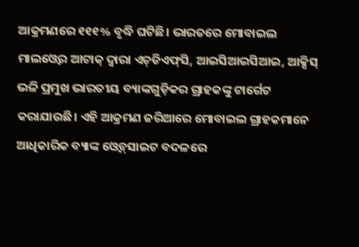ଆକ୍ରମଣରେ ୧୧୧% ବୃଦ୍ଧି ଘଟିଛି। ଭାରତରେ ମୋବାଇଲ ମାଲଓ୍ବେର ଆଟାକ୍‌ ଦ୍ୱାରା ଏଚ୍‌ଡିଏଫ୍‌ସି, ଆଇସିଆଇସିଆଇ, ଆକ୍ସିସ୍‌ ଭଳି ପ୍ରମୁଖ ଭାରତୀୟ ବ୍ୟାଙ୍କଗୁଡ଼ିକର ଗ୍ରାହକଙ୍କୁ ଟାର୍ଗେଟ କରାଯାଉଛି। ଏହି ଆକ୍ରମଣ ଜରିଆରେ ମୋବାଇଲ ଗ୍ରାହକମାନେ ଆଧିକାରିକ ବ୍ୟାଙ୍କ ଓ୍ବେବ୍‌ସାଇଟ ବଦଳରେ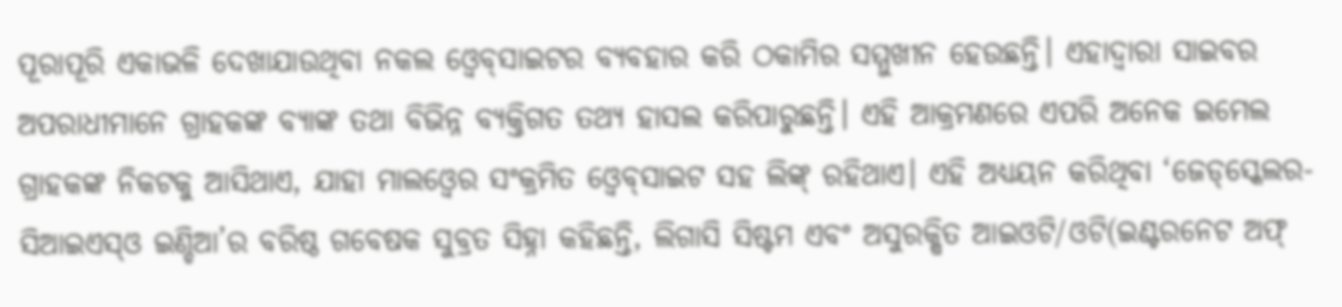ପୂରାପୂରି ଏକାଭଳି ଦେଖାଯାଉଥିବା ନକଲ ଓ୍ବେବ୍‌ସାଇଟର ବ୍ୟବହାର କରି ଠକାମିର ସମ୍ମୁଖୀନ ହେଉଛନ୍ତି। ଏହାଦ୍ୱାରା ସାଇବର ଅପରାଧୀମାନେ ଗ୍ରାହକଙ୍କ ବ୍ୟାଙ୍କ ତଥା ବିଭିନ୍ନ ବ୍ୟକ୍ତିଗତ ତଥ୍ୟ ହାସଲ କରିପାରୁଛନ୍ତି। ଏହି ଆକ୍ରମଣରେ ଏପରି ଅନେକ ଇମେଲ ଗ୍ରାହକଙ୍କ ନିକଟକୁ ଆସିଥାଏ, ଯାହା ମାଲଓ୍ବେର ସଂକ୍ରମିତ ଓ୍ବେବ୍‌ସାଇଟ ସହ ଲିଙ୍କ୍‌ ରହିଥାଏ। ଏହି ଅଧ୍ୟୟନ କରିଥିବା ‘ଜେଡ୍‌ସ୍କେଲର-ସିଆଇଏସ୍‌ଓ ଇଣ୍ଡିଆ’ର ବରିଷ୍ଠ ଗବେଷକ ସୁବ୍ରତ ସିହ୍ନା କହିଛନ୍ତି, ଲିଗାସି ସିଷ୍ଟମ ଏବଂ ଅସୁରକ୍ଷିତ ଆଇଓଟି/ଓଟି(ଇଣ୍ଟରନେଟ ଅଫ୍‌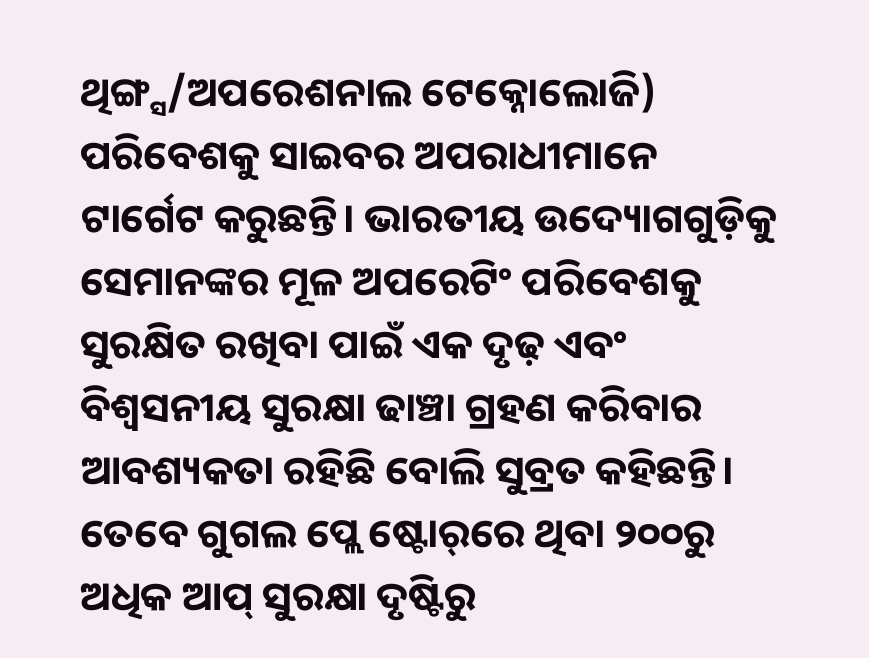ଥିଙ୍ଗ୍ସ/ଅପରେଶନାଲ ଟେକ୍ନୋଲୋଜି) ପରିବେଶକୁ ସାଇବର ଅପରାଧୀମାନେ ଟାର୍ଗେଟ କରୁଛନ୍ତି। ଭାରତୀୟ ଉଦ୍ୟୋଗଗୁଡ଼ିକୁ ସେମାନଙ୍କର ମୂଳ ଅପରେଟିଂ ପରିବେଶକୁ ସୁରକ୍ଷିତ ରଖିବା ପାଇଁ ଏକ ଦୃଢ଼ ଏବଂ ବିଶ୍ୱସନୀୟ ସୁରକ୍ଷା ଢାଞ୍ଚା ଗ୍ରହଣ କରିବାର ଆବଶ୍ୟକତା ରହିଛି ବୋଲି ସୁବ୍ରତ କହିଛନ୍ତି। ତେବେ ଗୁଗଲ ପ୍ଲେ ଷ୍ଟୋର୍‌ରେ ଥିବା ୨୦୦ରୁ ଅଧିକ ଆପ୍‌ ସୁରକ୍ଷା ଦୃଷ୍ଟିରୁ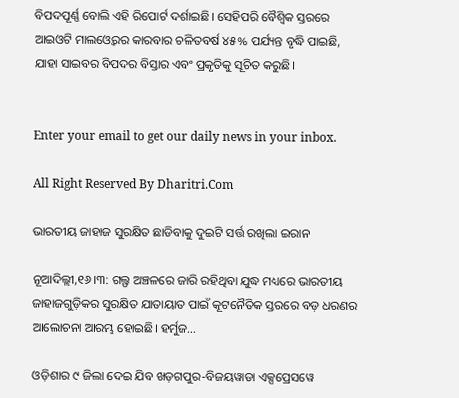ବିପଦପୂର୍ଣ୍ଣ ବୋଲି ଏହି ରିପୋର୍ଟ ଦର୍ଶାଇଛି। ସେହିପରି ବୈଶ୍ୱିକ ସ୍ତରରେ ଆଇଓଟି ମାଲଓ୍ବେରର କାରବାର ଚଳିତବର୍ଷ ୪୫% ପର୍ଯ୍ୟନ୍ତ ବୃଦ୍ଧି ପାଇଛି, ଯାହା ସାଇବର ବିପଦର ବିସ୍ତାର ଏବଂ ପ୍ରକୃତିକୁ ସୂଚିତ କରୁଛି।


Enter your email to get our daily news in your inbox.

All Right Reserved By Dharitri.Com

ଭାରତୀୟ ଜାହାଜ ସୁରକ୍ଷିତ ଛାଡିବାକୁ ଦୁଇଟି ସର୍ତ୍ତ ରଖିଲା ଇରାନ

ନୂଆଦିଲ୍ଲୀ,୧୬।୩: ଗଲ୍ଫ ଅଞ୍ଚଳରେ ଜାରି ରହିଥିବା ଯୁଦ୍ଧ ମଧ୍ୟରେ ଭାରତୀୟ ଜାହାଜଗୁଡ଼ିକର ସୁରକ୍ଷିତ ଯାତାୟାତ ପାଇଁ କୂଟନୈତିକ ସ୍ତରରେ ବଡ଼ ଧରଣର ଆଲୋଚନା ଆରମ୍ଭ ହୋଇଛି। ହର୍ମୁଜ…

ଓଡ଼ିଶାର ୯ ଜିଲା ଦେଇ ଯିବ ଖଡ଼ଗପୁର-ବିଜୟୱାଡା ଏକ୍ସପ୍ରେସୱେ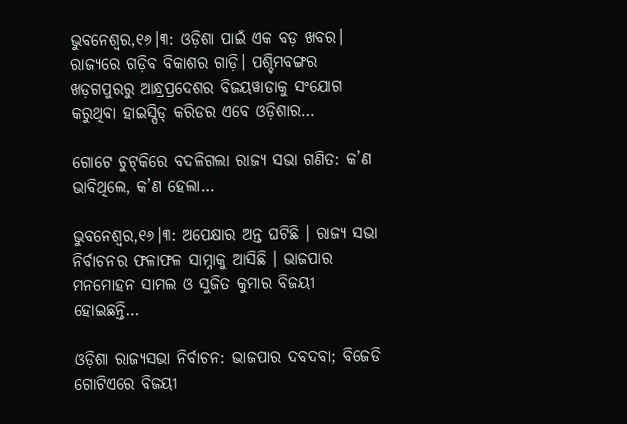ଭୁବନେଶ୍ୱର,୧୬।୩: ଓଡ଼ିଶା ପାଇଁ ଏକ ବଡ଼ ଖବର। ରାଜ୍ୟରେ ଗଡ଼ିବ ବିକାଶର ଗାଡ଼ି। ପଶ୍ଚିମବଙ୍ଗର ଖଡ଼ଗପୁରରୁ ଆନ୍ଧ୍ରପ୍ରଦେଶର ବିଜୟୱାଡାକୁ ସଂଯୋଗ କରୁଥିବା ହାଇସ୍ପିଡ୍ କରିଡର ଏବେ ଓଡ଼ିଶାର…

ଗୋଟେ ଚୁଟ୍‌କିରେ ବଦଳିଗଲା ରାଜ୍ୟ ସଭା ଗଣିତ: କ’ଣ ଭାବିଥିଲେ, କ’ଣ ହେଲା…

ଭୁବନେଶ୍ୱର,୧୬।୩: ଅପେକ୍ଷାର ଅନ୍ତ ଘଟିଛି । ରାଜ୍ୟ ସଭା ନିର୍ବାଚନର ଫଳାଫଳ ସାମ୍ନାକୁ ଆସିଛି । ଭାଜପାର ମନମୋହନ ସାମଲ ଓ ସୁଜିତ କୁମାର ବିଜୟୀ ହୋଇଛନ୍ତି…

ଓଡ଼ିଶା ରାଜ୍ୟସଭା ନିର୍ବାଚନ: ଭାଜପାର ଦବଦବା; ବିଜେଡି ଗୋଟିଏରେ ବିଜୟୀ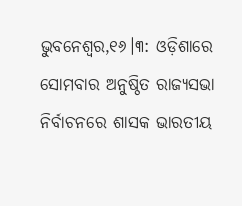ଭୁବନେଶ୍ୱର,୧୬।୩: ଓଡ଼ିଶାରେ ସୋମବାର ଅନୁଷ୍ଠିତ ରାଜ୍ୟସଭା ନିର୍ବାଚନରେ ଶାସକ ଭାରତୀୟ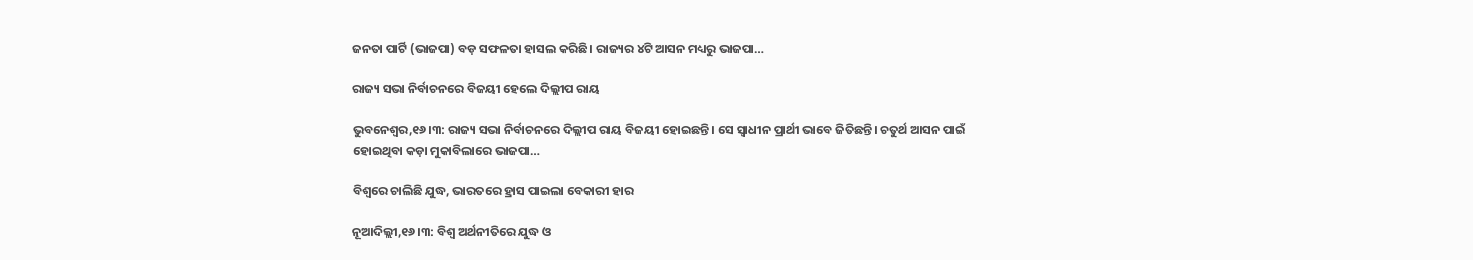ଜନତା ପାର୍ଟି (ଭାଜପା) ବଡ଼ ସଫଳତା ହାସଲ କରିଛି। ରାଜ୍ୟର ୪ଟି ଆସନ ମଧ୍ୟରୁ ଭାଜପା…

ରାଜ୍ୟ ସଭା ନିର୍ବାଚନରେ ବିଜୟୀ ହେଲେ ଦିଲ୍ଲୀପ ରାୟ

ଭୁବନେଶ୍ୱର,୧୬।୩: ରାଜ୍ୟ ସଭା ନିର୍ବାଚନରେ ଦିଲ୍ଲୀପ ରାୟ ବିଜୟୀ ହୋଇଛନ୍ତି। ସେ ସ୍ବାଧୀନ ପ୍ରାର୍ଥୀ ଭାବେ ଜିତିଛନ୍ତି। ଚତୁର୍ଥ ଆସନ ପାଇଁ ହୋଇଥିବା କଡ଼ା ମୁକାବିଲାରେ ଭାଜପା…

ବିଶ୍ୱରେ ଚାଲିଛି ଯୁଦ୍ଧ, ଭାରତରେ ହ୍ରାସ ପାଇଲା ବେକାରୀ ହାର

ନୂଆଦିଲ୍ଲୀ,୧୬।୩: ବିଶ୍ୱ ଅର୍ଥନୀତିରେ ଯୁଦ୍ଧ ଓ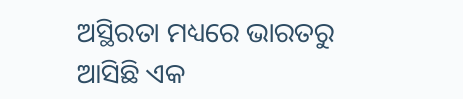ଅସ୍ଥିରତା ମଧ୍ୟରେ ଭାରତରୁ ଆସିଛି ଏକ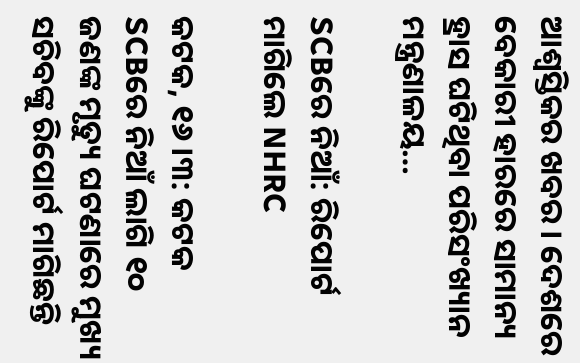ଆଶ୍ୱସ୍ତିକର ଖବର। ଦେଶରେ ବେକାରୀ ହାରରେ ସାମାନ୍ୟ ହ୍ରାସ ଘଟିଥିବା ପରିସଂଖ୍ୟାନ ମନ୍ତ୍ରଣାଳୟ…

SCBରେ ନିଆଁ: ରିପୋର୍ଟ ମାଗିଲେ NHRC

କଟକ, ୧୬।୩: କଟକ SCBରେ ନିଆଁ ଲାଗି ୧୦ ଜଣଙ୍କ ମୃତ୍ୟୁ ଘଟଣାରେ ମୁଖ୍ୟ ସଚିବଙ୍କୁ ରିପୋର୍ଟ ମାଗିଛନ୍ତି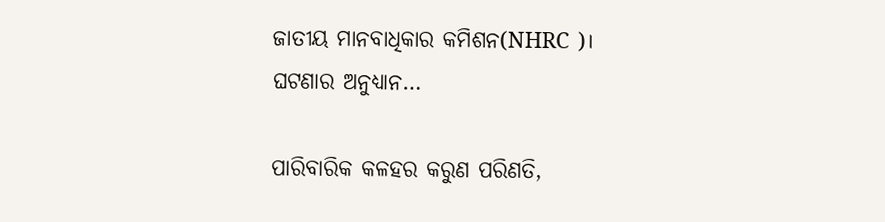ଜାତୀୟ ମାନବାଧିକାର କମିଶନ(NHRC )। ଘଟଣାର ଅନୁଧ୍ୟାନ…

ପାରିବାରିକ କଳହର କରୁଣ ପରିଣତି,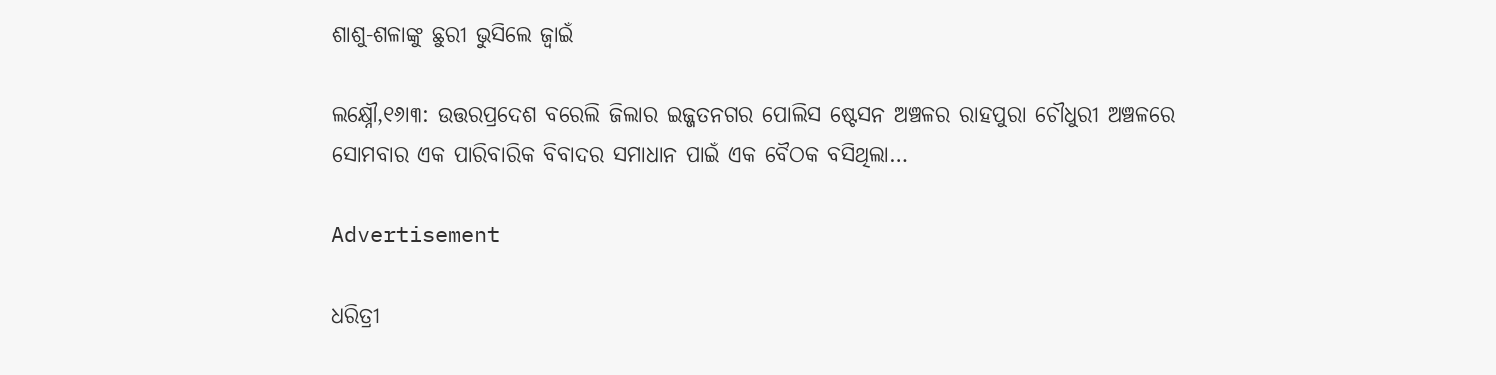ଶାଶୁ-ଶଳାଙ୍କୁ ଛୁରୀ ଭୁସିଲେ ଜ୍ବାଇଁ

ଲକ୍ଷ୍ନୌ,୧୬ା୩: ଉତ୍ତରପ୍ରଦେଶ ବରେଲି ଜିଲାର ଇଜ୍ଜତନଗର ପୋଲିସ ଷ୍ଟେସନ ଅଞ୍ଚଳର ରାହପୁରା ଚୌଧୁରୀ ଅଞ୍ଚଳରେ ସୋମବାର ଏକ ପାରିବାରିକ ବିବାଦର ସମାଧାନ ପାଇଁ ଏକ ବୈଠକ ବସିଥିଲା…

Advertisement

ଧରିତ୍ରୀ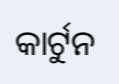କାର୍ଟୁନ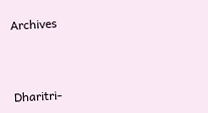Archives



Dharitri-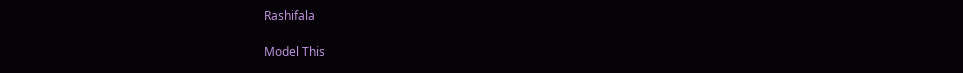Rashifala

Model This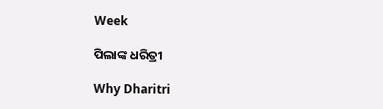Week

ପିଲାଙ୍କ ଧରିତ୍ରୀ

Why Dharitri